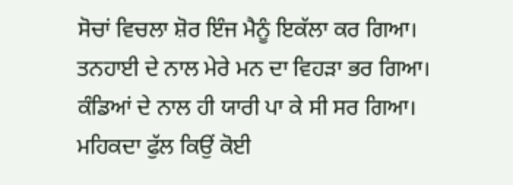ਸੋਚਾਂ ਵਿਚਲਾ ਸ਼ੋਰ ਇੰਜ ਮੈਨੂੰ ਇਕੱਲਾ ਕਰ ਗਿਆ।
ਤਨਹਾਈ ਦੇ ਨਾਲ ਮੇਰੇ ਮਨ ਦਾ ਵਿਹੜਾ ਭਰ ਗਿਆ।
ਕੰਡਿਆਂ ਦੇ ਨਾਲ ਹੀ ਯਾਰੀ ਪਾ ਕੇ ਸੀ ਸਰ ਗਿਆ।
ਮਹਿਕਦਾ ਫੁੱਲ ਕਿਉਂ ਕੋਈ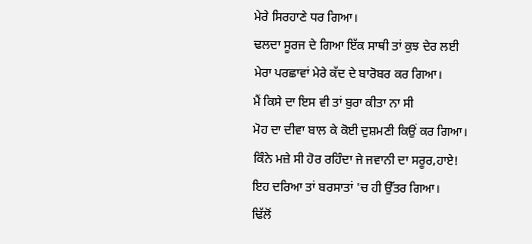ਮੇਰੇ ਸਿਰਹਾਣੇ ਧਰ ਗਿਆ।
ਢਲਦਾ ਸੂਰਜ ਦੇ ਗਿਆ ਇੱਕ ਸਾਥੀ ਤਾਂ ਕੁਝ ਦੇਰ ਲਈ
ਮੇਰਾ ਪਰਛਾਵਾਂ ਮੇਰੇ ਕੱਦ ਦੇ ਬਾਰੋਬਰ ਕਰ ਗਿਆ।
ਮੈਂ ਕਿਸੇ ਦਾ ਇਸ ਵੀ ਤਾਂ ਬੁਰਾ ਕੀਤਾ ਨਾ ਸੀ
ਮੋਹ ਦਾ ਦੀਵਾ ਬਾਲ ਕੇ ਕੋਈ ਦੁਸ਼ਮਣੀ ਕਿਉਂ ਕਰ ਗਿਆ।
ਕਿੰਨੇ ਮਜ਼ੇ ਸੀ ਹੋਰ ਰਹਿੰਦਾ ਜੇ ਜਵਾਨੀ ਦਾ ਸਰੂਰ,ਹਾਏ!
ਇਹ ਦਰਿਆ ਤਾਂ ਬਰਸਾਤਾਂ 'ਚ ਹੀ ਉੱਤਰ ਗਿਆ।
ਢਿੱਲੋਂ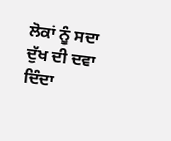ਲੋਕਾਂ ਨੂੰ ਸਦਾ ਦੁੱਖ ਦੀ ਦਵਾ ਦਿੰਦਾ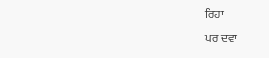ਰਿਹਾ
ਪਰ ਦਵਾ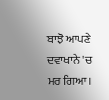ਬਾਝੋ ਆਪਣੇ ਦਵਾਖਾਨੇ 'ਚ ਮਰ ਗਿਆ।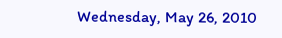Wednesday, May 26, 2010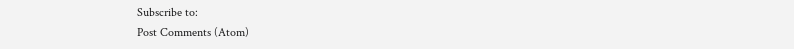Subscribe to:
Post Comments (Atom)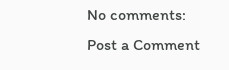No comments:
Post a Comment